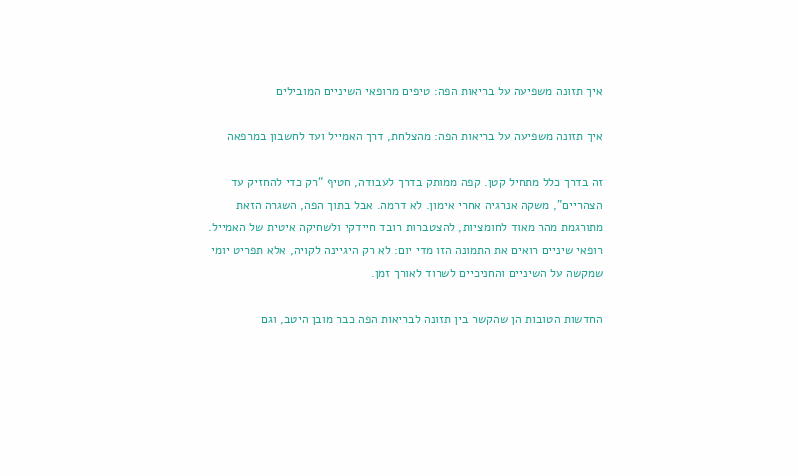איך תזונה משפיעה על בריאות הפה: טיפים מרופאי השיניים המובילים

איך תזונה משפיעה על בריאות הפה: מהצלחת, דרך האמייל ועד לחשבון במרפאה

זה בדרך כלל מתחיל קטן. קפה ממותק בדרך לעבודה, חטיף “רק כדי להחזיק עד הצהריים”, משקה אנרגיה אחרי אימון. לא דרמה. אבל בתוך הפה, השגרה הזאת מתורגמת מהר מאוד לחומציות, להצטברות רובד חיידקי ולשחיקה איטית של האמייל. רופאי שיניים רואים את התמונה הזו מדי יום: לא רק היגיינה לקויה, אלא תפריט יומי שמקשה על השיניים והחניכיים לשרוד לאורך זמן.

החדשות הטובות הן שהקשר בין תזונה לבריאות הפה כבר מובן היטב, וגם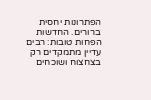הפתרונות יחסית ברורים. החדשות הפחות טובות: רבים עדיין מתמקדים רק בצחצוח ושוכחים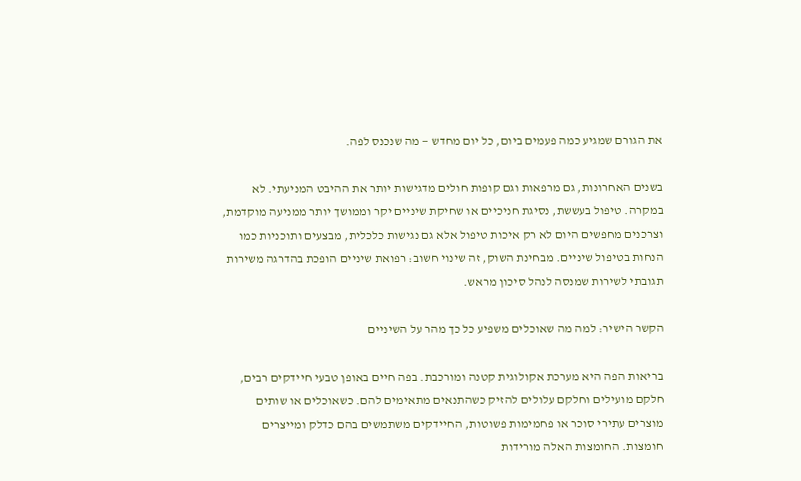את הגורם שמגיע כמה פעמים ביום, כל יום מחדש — מה שנכנס לפה.

בשנים האחרונות, גם מרפאות וגם קופות חולים מדגישות יותר את ההיבט המניעתי. לא במקרה. טיפול בעששת, נסיגת חניכיים או שחיקת שיניים יקר וממושך יותר ממניעה מוקדמת, וצרכנים מחפשים היום לא רק איכות טיפול אלא גם נגישות כלכלית, מבצעים ותוכניות כמו הנחות בטיפול שיניים. מבחינת השוק, זה שינוי חשוב: רפואת שיניים הופכת בהדרגה משירות תגובתי לשירות שמנסה לנהל סיכון מראש.

הקשר הישיר: למה מה שאוכלים משפיע כל כך מהר על השיניים

בריאות הפה היא מערכת אקולוגית קטנה ומורכבת. בפה חיים באופן טבעי חיידקים רבים, חלקם מועילים וחלקם עלולים להזיק כשהתנאים מתאימים להם. כשאוכלים או שותים מוצרים עתירי סוכר או פחמימות פשוטות, החיידקים משתמשים בהם כדלק ומייצרים חומצות. החומצות האלה מורידות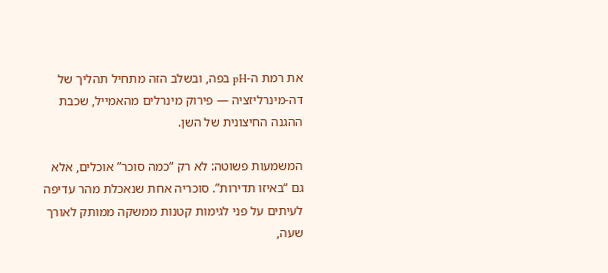את רמת ה-pH בפה, ובשלב הזה מתחיל תהליך של דה-מינרליזציה — פירוק מינרלים מהאמייל, שכבת ההגנה החיצונית של השן.

המשמעות פשוטה: לא רק “כמה סוכר” אוכלים, אלא גם “באיזו תדירות”. סוכריה אחת שנאכלת מהר עדיפה לעיתים על פני לגימות קטנות ממשקה ממותק לאורך שעה,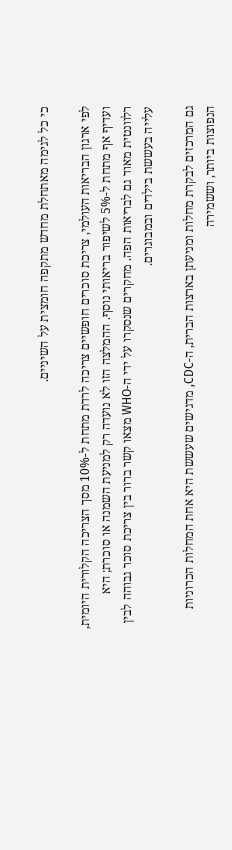כי כל לגימה מאתחלת מחדש מתקפה חומצית על השיניים.

לפי ארגון הבריאות העולמי, צריכת סוכרים חופשיים צריכה לרדת מתחת ל-10% מסך הצריכה הקלורית היומית, ועדיף אף מתחת ל-5% לשיפור בריאותי נוסף. ההמלצה הזו לא נועדה רק למניעת השמנה או סוכרת; היא רלוונטית מאוד גם לבריאות הפה. מחקרים שנסקרו על ידי ה-WHO מצאו קשר ברור בין צריכת סוכר גבוהה לבין עלייה בעששת בילדים ובמבוגרים.

גם המרכזים לבקרת מחלות ומניעתן בארצות הברית, ה-CDC, מדגישים שעששת היא אחת המחלות הכרוניות הנפוצות ביותר, וששמירה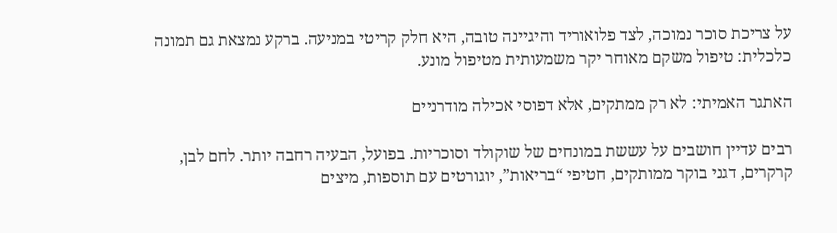על צריכת סוכר נמוכה, לצד פלואוריד והיגיינה טובה, היא חלק קריטי במניעה. ברקע נמצאת גם תמונה כלכלית: טיפול משקם מאוחר יקר משמעותית מטיפול מונע.

האתגר האמיתי: לא רק ממתקים, אלא דפוסי אכילה מודרניים

רבים עדיין חושבים על עששת במונחים של שוקולד וסוכריות. בפועל, הבעיה רחבה יותר. לחם לבן, קרקרים, דגני בוקר ממותקים, חטיפי “בריאות”, יוגורטים עם תוספות, מיצים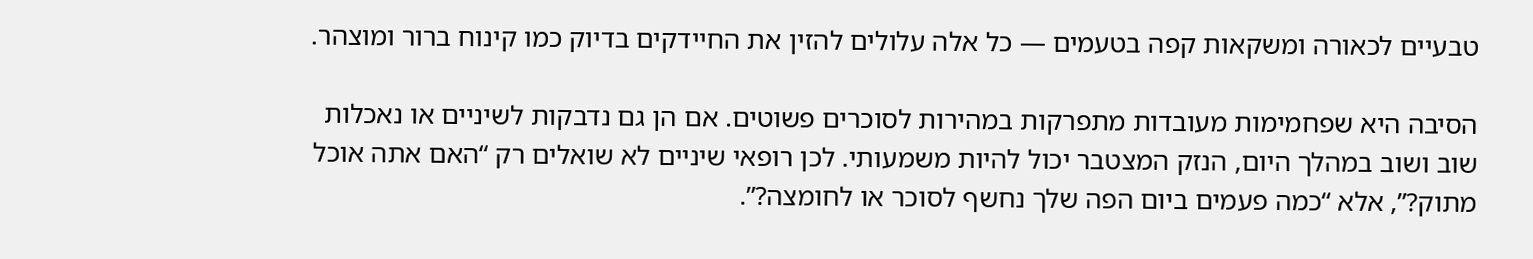טבעיים לכאורה ומשקאות קפה בטעמים — כל אלה עלולים להזין את החיידקים בדיוק כמו קינוח ברור ומוצהר.

הסיבה היא שפחמימות מעובדות מתפרקות במהירות לסוכרים פשוטים. אם הן גם נדבקות לשיניים או נאכלות שוב ושוב במהלך היום, הנזק המצטבר יכול להיות משמעותי. לכן רופאי שיניים לא שואלים רק “האם אתה אוכל מתוק?”, אלא “כמה פעמים ביום הפה שלך נחשף לסוכר או לחומצה?”.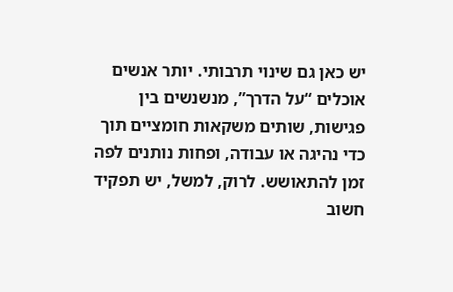יש כאן גם שינוי תרבותי. יותר אנשים אוכלים “על הדרך”, מנשנשים בין פגישות, שותים משקאות חומציים תוך כדי נהיגה או עבודה, ופחות נותנים לפה זמן להתאושש. לרוק, למשל, יש תפקיד חשוב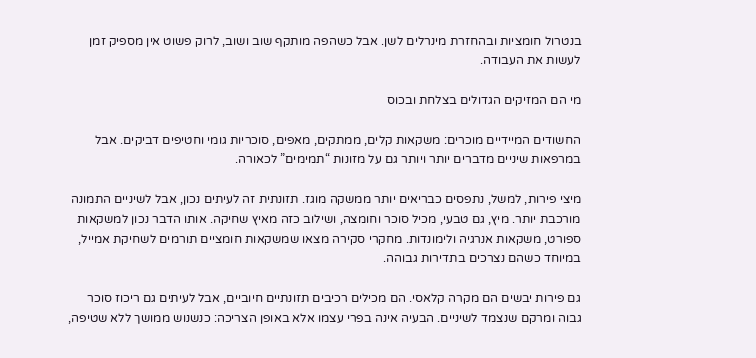בנטרול חומציות ובהחזרת מינרלים לשן. אבל כשהפה מותקף שוב ושוב, לרוק פשוט אין מספיק זמן לעשות את העבודה.

מי הם המזיקים הגדולים בצלחת ובכוס

החשודים המיידיים מוכרים: משקאות קלים, ממתקים, מאפים, סוכריות גומי וחטיפים דביקים. אבל במרפאות שיניים מדברים יותר ויותר גם על מזונות “תמימים” לכאורה.

מיצי פירות, למשל, נתפסים כבריאים יותר ממשקה מוגז. תזונתית זה לעיתים נכון, אבל לשיניים התמונה מורכבת יותר. מיץ, גם טבעי, מכיל סוכר וחומצה, ושילוב כזה מאיץ שחיקה. אותו הדבר נכון למשקאות ספורט, משקאות אנרגיה ולימונדות. מחקרי סקירה מצאו שמשקאות חומציים תורמים לשחיקת אמייל, במיוחד כשהם נצרכים בתדירות גבוהה.

גם פירות יבשים הם מקרה קלאסי. הם מכילים רכיבים תזונתיים חיוביים, אבל לעיתים גם ריכוז סוכר גבוה ומרקם שנצמד לשיניים. הבעיה אינה בפרי עצמו אלא באופן הצריכה: כנשנוש ממושך ללא שטיפה,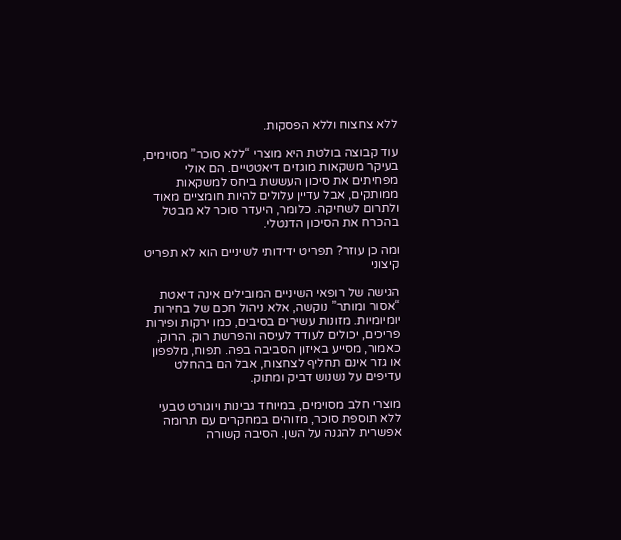ללא צחצוח וללא הפסקות.

עוד קבוצה בולטת היא מוצרי “ללא סוכר” מסוימים, בעיקר משקאות מוגזים דיאטטיים. הם אולי מפחיתים את סיכון העששת ביחס למשקאות ממותקים, אבל עדיין עלולים להיות חומציים מאוד ולתרום לשחיקה. כלומר, היעדר סוכר לא מבטל בהכרח את הסיכון הדנטלי.

ומה כן עוזר? תפריט ידידותי לשיניים הוא לא תפריט קיצוני

הגישה של רופאי השיניים המובילים אינה דיאטת “אסור ומותר” נוקשה, אלא ניהול חכם של בחירות יומיומיות. מזונות עשירים בסיבים, כמו ירקות ופירות פריכים, יכולים לעודד לעיסה והפרשת רוק. הרוק, כאמור, מסייע באיזון הסביבה בפה. תפוח, מלפפון או גזר אינם תחליף לצחצוח, אבל הם בהחלט עדיפים על נשנוש דביק ומתוק.

מוצרי חלב מסוימים, במיוחד גבינות ויוגורט טבעי ללא תוספת סוכר, מזוהים במחקרים עם תרומה אפשרית להגנה על השן. הסיבה קשורה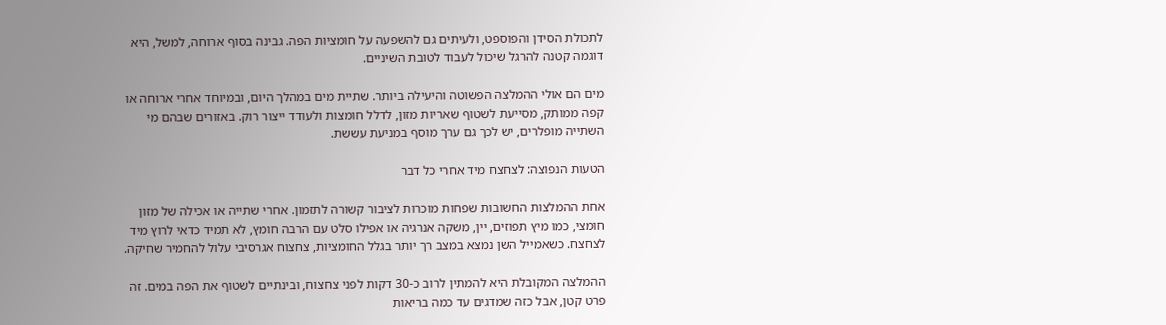לתכולת הסידן והפוספט, ולעיתים גם להשפעה על חומציות הפה. גבינה בסוף ארוחה, למשל, היא דוגמה קטנה להרגל שיכול לעבוד לטובת השיניים.

מים הם אולי ההמלצה הפשוטה והיעילה ביותר. שתיית מים במהלך היום, ובמיוחד אחרי ארוחה או קפה ממותק, מסייעת לשטוף שאריות מזון, לדלל חומצות ולעודד ייצור רוק. באזורים שבהם מי השתייה מופלרים, יש לכך גם ערך מוסף במניעת עששת.

הטעות הנפוצה: לצחצח מיד אחרי כל דבר

אחת ההמלצות החשובות שפחות מוכרות לציבור קשורה לתזמון. אחרי שתייה או אכילה של מזון חומצי, כמו מיץ תפוזים, יין, משקה אנרגיה או אפילו סלט עם הרבה חומץ, לא תמיד כדאי לרוץ מיד לצחצח. כשאמייל השן נמצא במצב רך יותר בגלל החומציות, צחצוח אגרסיבי עלול להחמיר שחיקה.

ההמלצה המקובלת היא להמתין לרוב כ-30 דקות לפני צחצוח, ובינתיים לשטוף את הפה במים. זה פרט קטן, אבל כזה שמדגים עד כמה בריאות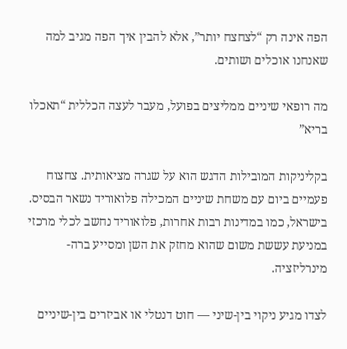הפה אינה רק “לצחצח יותר”, אלא להבין איך הפה מגיב למה שאנחנו אוכלים ושותים.

מה רופאי שיניים ממליצים בפועל, מעבר לעצה הכללית “תאכלו בריא”

בקליניקות המובילות הדגש הוא על שגרה מציאותית. צחצוח פעמיים ביום עם משחת שיניים המכילה פלואוריד נשאר הבסיס. בישראל, כמו במדינות רבות אחרות, פלואוריד נחשב לכלי מרכזי במניעת עששת משום שהוא מחזק את השן ומסייע ברה-מינרליזציה.

לצדו מגיע ניקוי בין-שיני — חוט דנטלי או אביזרים בין-שיניים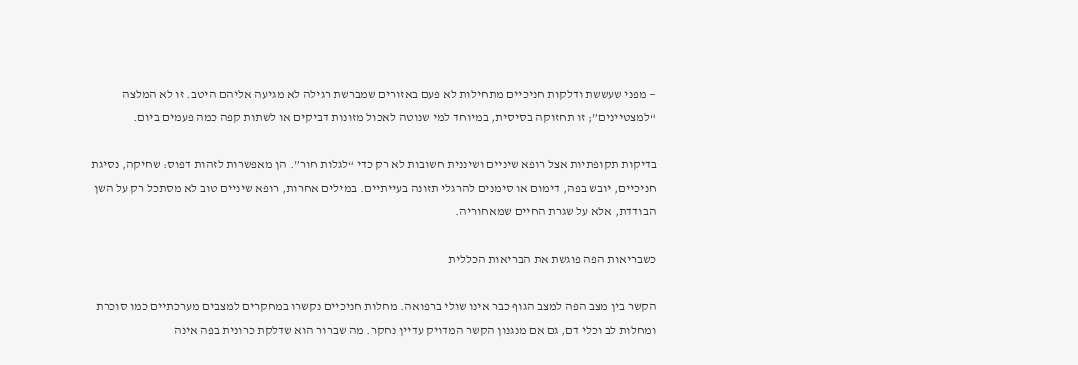— מפני שעששת ודלקות חניכיים מתחילות לא פעם באזורים שמברשת רגילה לא מגיעה אליהם היטב. זו לא המלצה “למצטיינים”; זו תחזוקה בסיסית, במיוחד למי שנוטה לאכול מזונות דביקים או לשתות קפה כמה פעמים ביום.

בדיקות תקופתיות אצל רופא שיניים ושיננית חשובות לא רק כדי “לגלות חור”. הן מאפשרות לזהות דפוס: שחיקה, נסיגת חניכיים, יובש בפה, דימום או סימנים להרגלי תזונה בעייתיים. במילים אחרות, רופא שיניים טוב לא מסתכל רק על השן הבודדת, אלא על שגרת החיים שמאחוריה.

כשבריאות הפה פוגשת את הבריאות הכללית

הקשר בין מצב הפה למצב הגוף כבר אינו שולי ברפואה. מחלות חניכיים נקשרו במחקרים למצבים מערכתיים כמו סוכרת ומחלות לב וכלי דם, גם אם מנגנון הקשר המדויק עדיין נחקר. מה שברור הוא שדלקת כרונית בפה אינה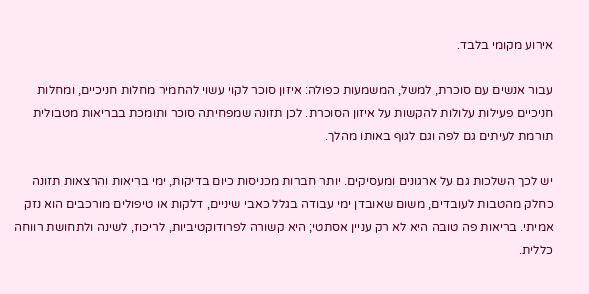אירוע מקומי בלבד.

עבור אנשים עם סוכרת, למשל, המשמעות כפולה: איזון סוכר לקוי עשוי להחמיר מחלות חניכיים, ומחלות חניכיים פעילות עלולות להקשות על איזון הסוכרת. לכן תזונה שמפחיתה סוכר ותומכת בבריאות מטבולית תורמת לעיתים גם לפה וגם לגוף באותו מהלך.

יש לכך השלכות גם על ארגונים ומעסיקים. יותר חברות מכניסות כיום בדיקות, ימי בריאות והרצאות תזונה כחלק מהטבות לעובדים, משום שאובדן ימי עבודה בגלל כאבי שיניים, דלקות או טיפולים מורכבים הוא נזק אמיתי. בריאות פה טובה היא לא רק עניין אסתטי; היא קשורה לפרודוקטיביות, לריכוז, לשינה ולתחושת רווחה כללית.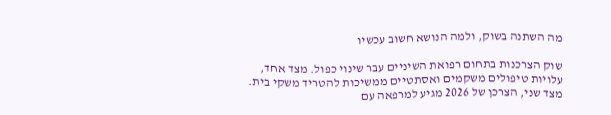מה השתנה בשוק, ולמה הנושא חשוב עכשיו

שוק הצרכנות בתחום רפואת השיניים עבר שינוי כפול. מצד אחד, עלויות טיפולים משקמים ואסתטיים ממשיכות להטריד משקי בית. מצד שני, הצרכן של 2026 מגיע למרפאה עם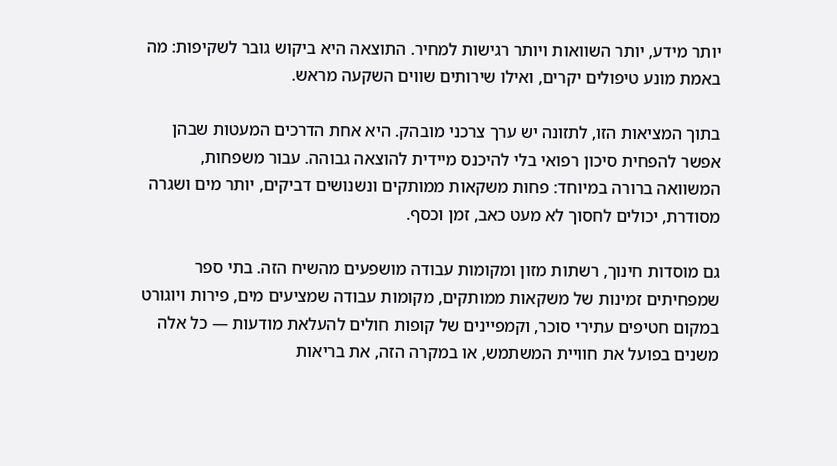יותר מידע, יותר השוואות ויותר רגישות למחיר. התוצאה היא ביקוש גובר לשקיפות: מה באמת מונע טיפולים יקרים, ואילו שירותים שווים השקעה מראש.

בתוך המציאות הזו, לתזונה יש ערך צרכני מובהק. היא אחת הדרכים המעטות שבהן אפשר להפחית סיכון רפואי בלי להיכנס מיידית להוצאה גבוהה. עבור משפחות, המשוואה ברורה במיוחד: פחות משקאות ממותקים ונשנושים דביקים, יותר מים ושגרה מסודרת, יכולים לחסוך לא מעט כאב, זמן וכסף.

גם מוסדות חינוך, רשתות מזון ומקומות עבודה מושפעים מהשיח הזה. בתי ספר שמפחיתים זמינות של משקאות ממותקים, מקומות עבודה שמציעים מים, פירות ויוגורט במקום חטיפים עתירי סוכר, וקמפיינים של קופות חולים להעלאת מודעות — כל אלה משנים בפועל את חוויית המשתמש, או במקרה הזה, את בריאות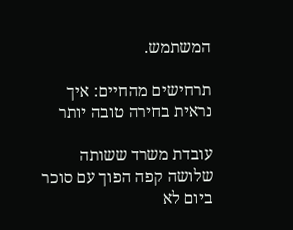המשתמש.

תרחישים מהחיים: איך נראית בחירה טובה יותר

עובדת משרד ששותה שלושה קפה הפוך עם סוכר ביום לא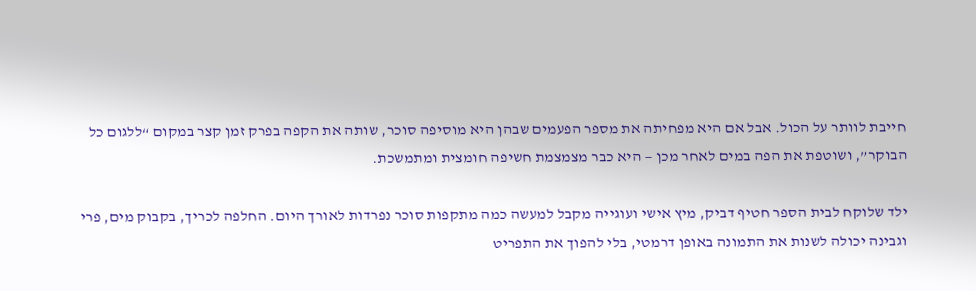חייבת לוותר על הכול. אבל אם היא מפחיתה את מספר הפעמים שבהן היא מוסיפה סוכר, שותה את הקפה בפרק זמן קצר במקום “ללגום כל הבוקר”, ושוטפת את הפה במים לאחר מכן — היא כבר מצמצמת חשיפה חומצית ומתמשכת.

ילד שלוקח לבית הספר חטיף דביק, מיץ אישי ועוגייה מקבל למעשה כמה מתקפות סוכר נפרדות לאורך היום. החלפה לכריך, בקבוק מים, פרי וגבינה יכולה לשנות את התמונה באופן דרמטי, בלי להפוך את התפריט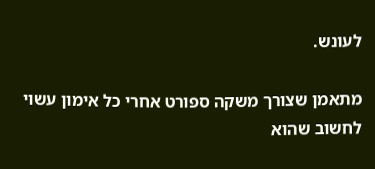לעונש.

מתאמן שצורך משקה ספורט אחרי כל אימון עשוי לחשוב שהוא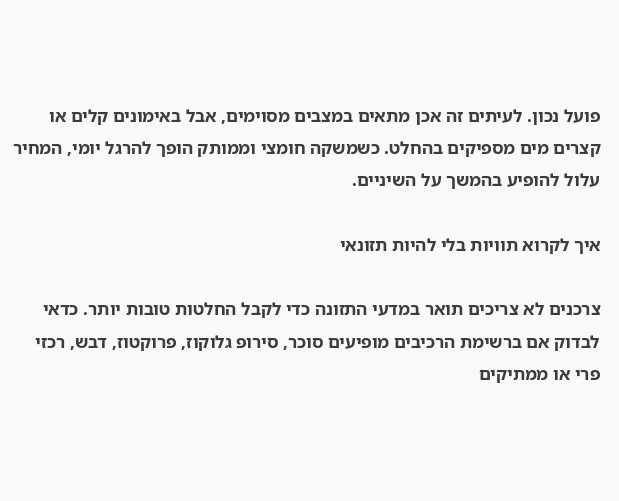פועל נכון. לעיתים זה אכן מתאים במצבים מסוימים, אבל באימונים קלים או קצרים מים מספיקים בהחלט. כשמשקה חומצי וממותק הופך להרגל יומי, המחיר עלול להופיע בהמשך על השיניים.

איך לקרוא תוויות בלי להיות תזונאי

צרכנים לא צריכים תואר במדעי התזונה כדי לקבל החלטות טובות יותר. כדאי לבדוק אם ברשימת הרכיבים מופיעים סוכר, סירופ גלוקוז, פרוקטוז, דבש, רכזי פרי או ממתיקים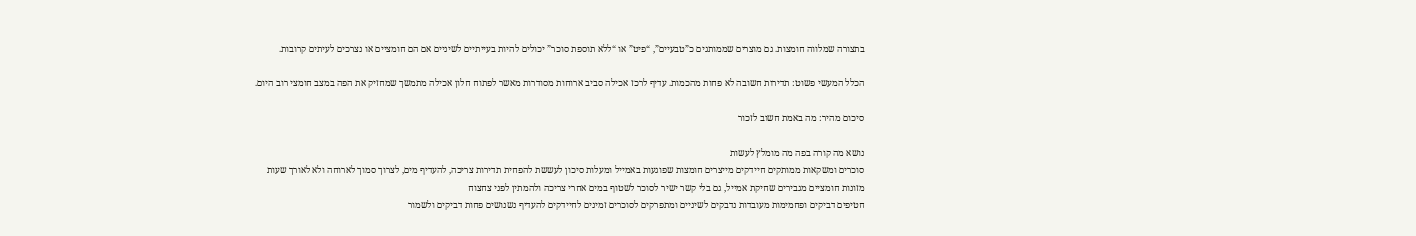בתצורה שמלווה חומצות. גם מוצרים שממותגים כ”טבעיים”, “פיט” או “ללא תוספת סוכר” יכולים להיות בעייתיים לשיניים אם הם חומציים או נצרכים לעיתים קרובות.

הכלל המעשי פשוט: תדירות חשובה לא פחות מהכמות. עדיף לרכז אכילה סביב ארוחות מסודרות מאשר לפתוח חלון אכילה מתמשך שמחזיק את הפה במצב חומצי רוב היום.

סיכום מהיר: מה באמת חשוב לזכור

נושא מה קורה בפה מה מומלץ לעשות
סוכרים ומשקאות ממותקים חיידקים מייצרים חומצות שפוגעות באמייל ומעלות סיכון לעששת להפחית תדירות צריכה, להעדיף מים, לצרוך סמוך לארוחה ולא לאורך שעות
מזונות חומציים מגבירים שחיקת אמייל, גם בלי קשר ישיר לסוכר לשטוף במים אחרי צריכה ולהמתין לפני צחצוח
חטיפים דביקים ופחמימות מעובדות נדבקים לשיניים ומתפרקים לסוכרים זמינים לחיידקים להעדיף נשנושים פחות דביקים ולשמור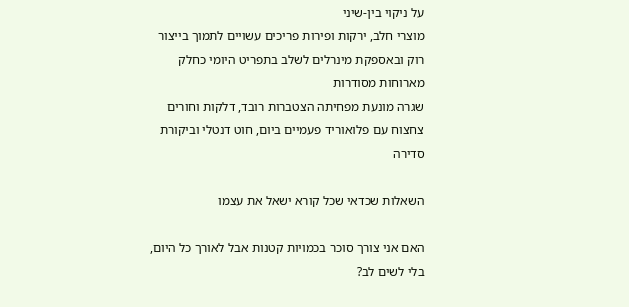על ניקוי בין-שיני
מוצרי חלב, ירקות ופירות פריכים עשויים לתמוך בייצור רוק ובאספקת מינרלים לשלב בתפריט היומי כחלק מארוחות מסודרות
שגרה מונעת מפחיתה הצטברות רובד, דלקות וחורים צחצוח עם פלואוריד פעמיים ביום, חוט דנטלי וביקורת סדירה

השאלות שכדאי שכל קורא ישאל את עצמו

האם אני צורך סוכר בכמויות קטנות אבל לאורך כל היום, בלי לשים לב?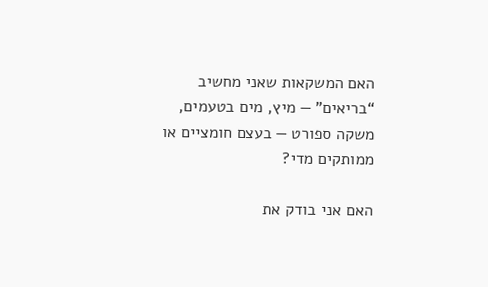האם המשקאות שאני מחשיב “בריאים” — מיץ, מים בטעמים, משקה ספורט — בעצם חומציים או ממותקים מדי?

האם אני בודק את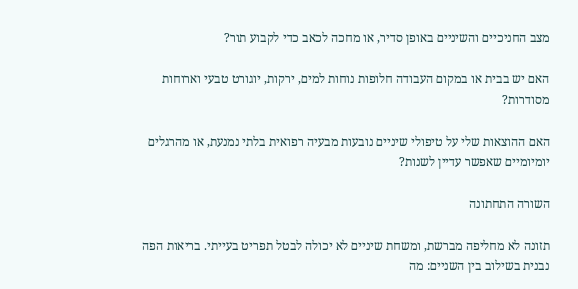מצב החניכיים והשיניים באופן סדיר, או מחכה לכאב כדי לקבוע תור?

האם יש בבית או במקום העבודה חלופות נוחות למים, ירקות, יוגורט טבעי וארוחות מסודרות?

האם ההוצאות שלי על טיפולי שיניים נובעות מבעיה רפואית בלתי נמנעת, או מהרגלים יומיומיים שאפשר עדיין לשנות?

השורה התחתונה

תזונה לא מחליפה מברשת, ומשחת שיניים לא יכולה לבטל תפריט בעייתי. בריאות הפה נבנית בשילוב בין השניים: מה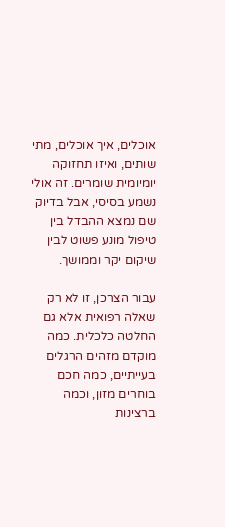אוכלים, איך אוכלים, מתי שותים, ואיזו תחזוקה יומיומית שומרים. זה אולי נשמע בסיסי, אבל בדיוק שם נמצא ההבדל בין טיפול מונע פשוט לבין שיקום יקר וממושך.

עבור הצרכן, זו לא רק שאלה רפואית אלא גם החלטה כלכלית. כמה מוקדם מזהים הרגלים בעייתיים, כמה חכם בוחרים מזון, וכמה ברצינות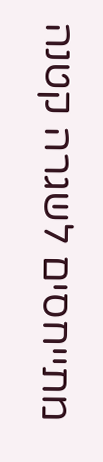מתייחסים לשגרה קטנה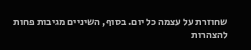שחוזרת על עצמה כל יום. בסוף, השיניים מגיבות פחות להצהרות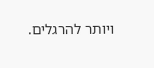ויותר להרגלים.